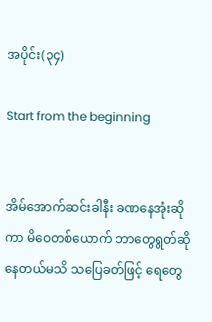အပိုင်း(၃၄)

Start from the beginning


အိမ်အောက်ဆင်းခါနီး ခဏနေအုံးဆိုကာ မိဝေတစ်ယောက် ဘာတွေရွတ်ဆိုနေတယ်မသိ သပြေခတ်ဖြင့် ရေတွေ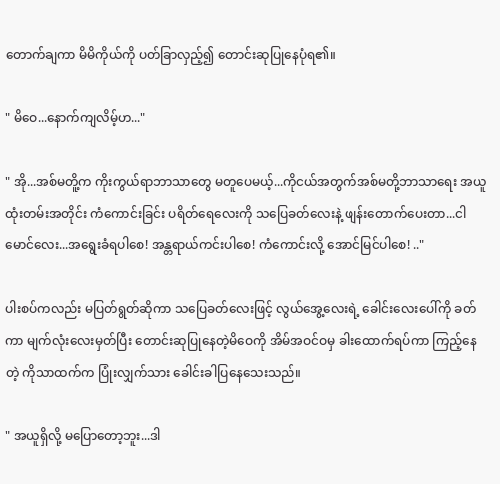တောက်ချကာ မိမိကိုယ်ကို ပတ်ခြာလှည့်၍ တောင်းဆုပြုနေပုံရ၏။

" မိဝေ...နောက်ကျလိမ့်ဟ..."

" အို...အစ်မတိူ့က ကိုးကွယ်ရာဘာသာတွေ မတူပေမယ့်...ကိုငယ်အတွက်အစ်မတို့ဘာသာရေး အယူထုံးတမ်းအတိုင်း ကံကောင်းခြင်း ပရိတ်ရေလေးကို သပြေခတ်လေးနဲ့ ဖျန်းတောက်ပေးတာ...ငါမောင်လေး...အရွေးခံရပါစေ! အန္တရာယ်ကင်းပါစေ! ကံကောင်းလို့ အောင်မြင်ပါစေ! .."

ပါးစပ်ကလည်း မပြတ်ရွတ်ဆိုကာ သပြေခတ်လေးဖြင့် လွယ်အွေ့လေးရဲ့ ခေါင်းလေးပေါ်ကို ခတ်ကာ မျက်လုံးလေးမှတ်ပြီး တောင်းဆုပြုနေတဲ့မိဝေကို အိမ်အဝင်ဝမှ ခါးထောက်ရပ်ကာ ကြည့်နေတဲ့ ကိုသာထက်က ပြုံးလျှက်သား ခေါင်းခါပြနေသေးသည်။

" အယူရှိလို့ မပြောတော့ဘူး...ဒါ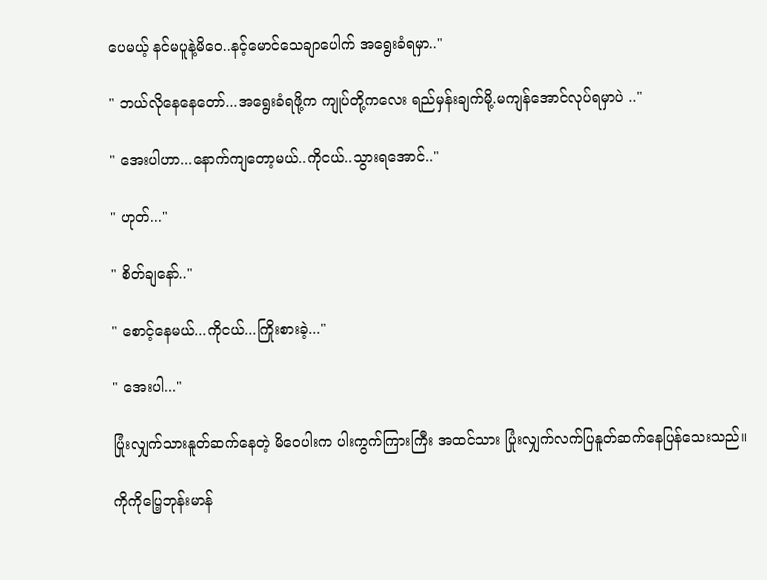ပေမယ့် နင်မပူနဲ့မိဝေ..နင့်မောင်သေချာပေါက် အရွေးခံရမှာ.."

" ဘယ်လိုနေနေတော်...အရွေးခံရဖို့က ကျုပ်တို့ကလေး ရည်မှန်းချက်မို့.မကျန်အောင်လုပ်ရမှာပဲ .."

" အေးပါဟာ...နောက်ကျတော့မယ်..ကိုငယ်..သွားရအောင်.."

" ဟုတ်..."

" စိတ်ချနော်.."

" စောင့်နေမယ်...ကိုငယ်...ကြိုးစားခဲ့..."

" အေးပါ..."

ပြုံးလျှက်သားနူတ်ဆက်နေတဲ့ မိဝေပါးက ပါးကွက်ကြားကြီး အထင်သား ပြုံးလျှက်လက်ပြနူတ်ဆက်နေပြန်သေးသည်။

ကိုကိုပြေ့ဘုန်းမာန်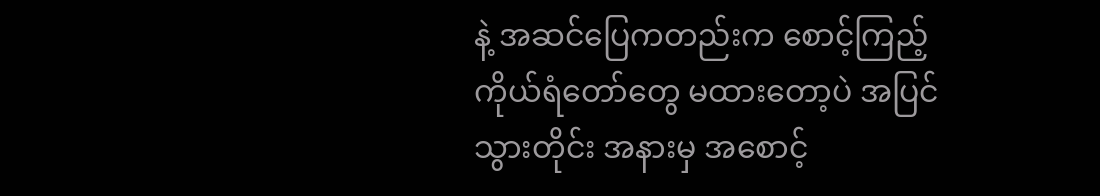နဲ့ အဆင်ပြေကတည်းက စောင့်ကြည့်ကိုယ်ရံတော်တွေ မထားတော့ပဲ အပြင်သွားတိုင်း အနားမှ အစောင့်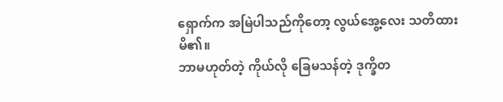ရှောက်က အမြဲပါသည်ကိုတော့ လွယ်အွေ့လေး သတိထားမိ၏။
ဘာမဟုတ်တဲ့ ကိုယ်လို ခြေမသန်တဲ့ ဒုက္ခိတ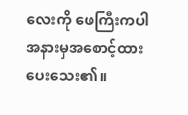လေးကို ဖေကြီးကပါ အနားမှအစောင့်ထားပေးသေး၏။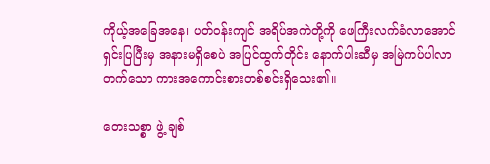ကိုယ့်အခြေအနေ၊ ပတ်ဝန်းကျင် အရိပ်အကဲတို့ကို ဖေကြီးလက်ခံလာအောင်ရှင်းပြပြီးမှ အနားမရှိစေပဲ အပြင်ထွက်တိုင်း နောက်ပါးဆီမှ အမြဲကပ်ပါလာတက်သော ကားအကောင်းစားတစ်စင်းရှိသေး၏။

တေးသစ္စာ ဖွဲ့ ချစ်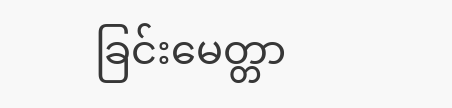ခြင်းမေတ္တာ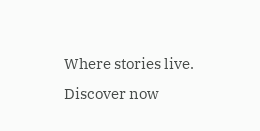Where stories live. Discover now